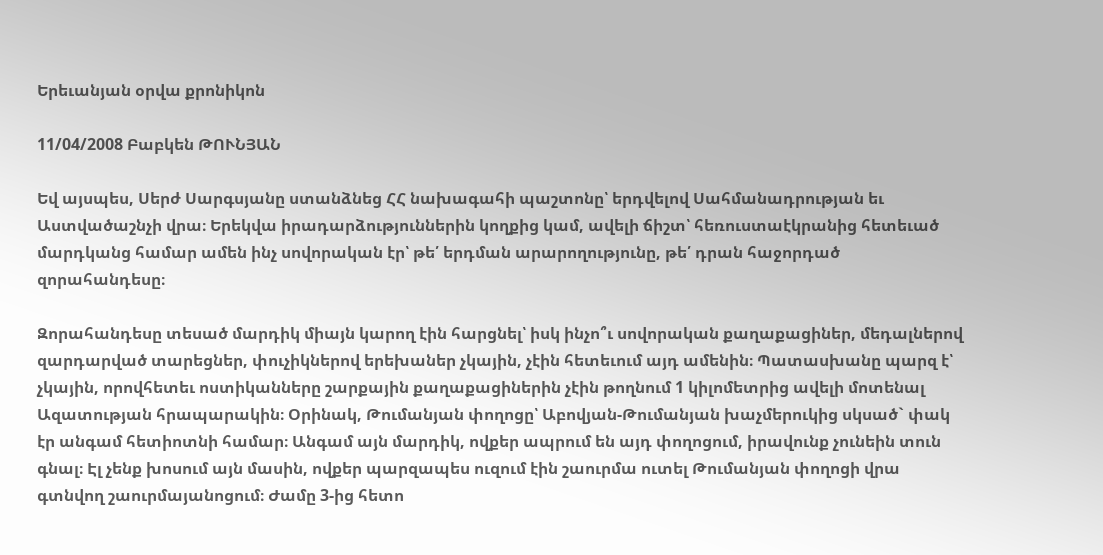Երեւանյան օրվա քրոնիկոն

11/04/2008 Բաբկեն ԹՈՒՆՅԱՆ

Եվ այսպես, Սերժ Սարգսյանը ստանձնեց ՀՀ նախագահի պաշտոնը՝ երդվելով Սահմանադրության եւ Աստվածաշնչի վրա։ Երեկվա իրադարձություններին կողքից կամ, ավելի ճիշտ՝ հեռուստաէկրանից հետեւած մարդկանց համար ամեն ինչ սովորական էր՝ թե՛ երդման արարողությունը, թե՛ դրան հաջորդած զորահանդեսը։

Զորահանդեսը տեսած մարդիկ միայն կարող էին հարցնել՝ իսկ ինչո՞ւ սովորական քաղաքացիներ, մեդալներով զարդարված տարեցներ, փուչիկներով երեխաներ չկային, չէին հետեւում այդ ամենին։ Պատասխանը պարզ է՝ չկային, որովհետեւ ոստիկանները շարքային քաղաքացիներին չէին թողնում 1 կիլոմետրից ավելի մոտենալ Ազատության հրապարակին։ Օրինակ, Թումանյան փողոցը՝ Աբովյան-Թումանյան խաչմերուկից սկսած` փակ էր անգամ հետիոտնի համար։ Անգամ այն մարդիկ, ովքեր ապրում են այդ փողոցում, իրավունք չունեին տուն գնալ։ Էլ չենք խոսում այն մասին, ովքեր պարզապես ուզում էին շաուրմա ուտել Թումանյան փողոցի վրա գտնվող շաուրմայանոցում։ Ժամը 3-ից հետո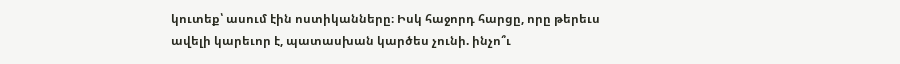կուտեք՝ ասում էին ոստիկանները։ Իսկ հաջորդ հարցը, որը թերեւս ավելի կարեւոր է, պատասխան կարծես չունի. ինչո՞ւ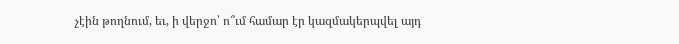չէին թողնում, եւ, ի վերջո՝ ո՞ւմ համար էր կազմակերպվել այդ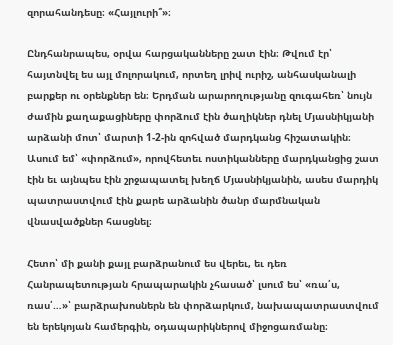զորահանդեսը։ «Հայլուրի՞»։

Ընդհանրապես, օրվա հարցականները շատ էին։ Թվում էր՝ հայտնվել ես այլ մոլորակում, որտեղ լրիվ ուրիշ, անհասկանալի բարքեր ու օրենքներ են։ Երդման արարողությանը զուգահեռ՝ նույն ժամին քաղաքացիները փորձում էին ծաղիկներ դնել Մյասնիկյանի արձանի մոտ՝ մարտի 1-2-ին զոհված մարդկանց հիշատակին։ Ասում եմ՝ «փորձում», որովհետեւ ոստիկանները մարդկանցից շատ էին եւ այնպես էին շրջապատել խեղճ Մյասնիկյանին, ասես մարդիկ պատրաստվում էին քարե արձանին ծանր մարմնական վնասվածքներ հասցնել։

Հետո՝ մի քանի քայլ բարձրանում ես վերեւ, եւ դեռ Հանրապետության հրապարակին չհասած՝ լսում ես՝ «ռա՛ս, ռաս՛…»՝ բարձրախոսներն են փորձարկում, նախապատրաստվում են երեկոյան համերգին, օդապարիկներով միջոցառմանը։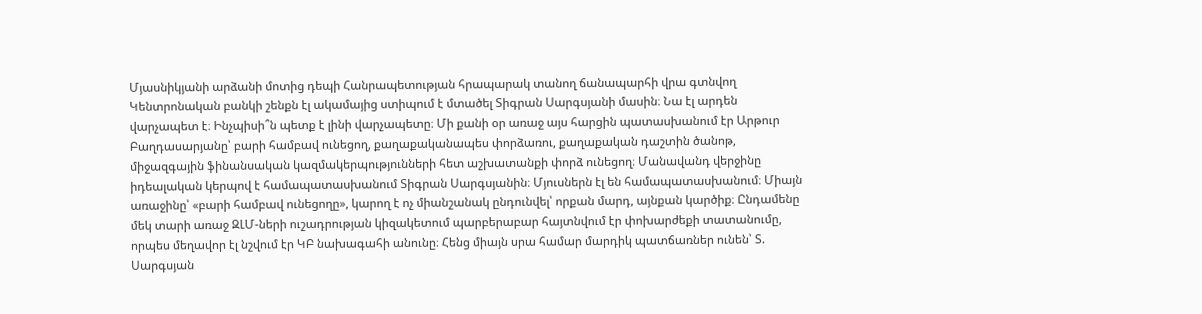Մյասնիկյանի արձանի մոտից դեպի Հանրապետության հրապարակ տանող ճանապարհի վրա գտնվող Կենտրոնական բանկի շենքն էլ ակամայից ստիպում է մտածել Տիգրան Սարգսյանի մասին։ Նա էլ արդեն վարչապետ է։ Ինչպիսի՞ն պետք է լինի վարչապետը։ Մի քանի օր առաջ այս հարցին պատասխանում էր Արթուր Բաղդասարյանը՝ բարի համբավ ունեցող, քաղաքականապես փորձառու, քաղաքական դաշտին ծանոթ, միջազգային ֆինանսական կազմակերպությունների հետ աշխատանքի փորձ ունեցող։ Մանավանդ վերջինը իդեալական կերպով է համապատասխանում Տիգրան Սարգսյանին։ Մյուսներն էլ են համապատասխանում։ Միայն առաջինը՝ «բարի համբավ ունեցողը», կարող է ոչ միանշանակ ընդունվել՝ որքան մարդ, այնքան կարծիք։ Ընդամենը մեկ տարի առաջ ԶԼՄ-ների ուշադրության կիզակետում պարբերաբար հայտնվում էր փոխարժեքի տատանումը, որպես մեղավոր էլ նշվում էր ԿԲ նախագահի անունը։ Հենց միայն սրա համար մարդիկ պատճառներ ունեն՝ Տ. Սարգսյան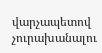վարչապետով չուրախանալու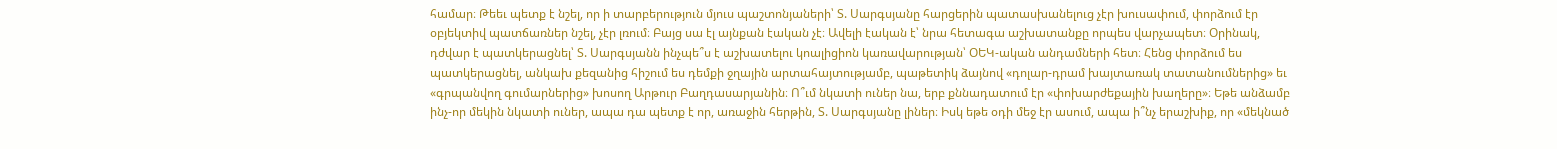համար։ Թեեւ պետք է նշել, որ ի տարբերություն մյուս պաշտոնյաների՝ Տ. Սարգսյանը հարցերին պատասխանելուց չէր խուսափում, փորձում էր օբյեկտիվ պատճառներ նշել, չէր լռում։ Բայց սա էլ այնքան էական չէ։ Ավելի էական է՝ նրա հետագա աշխատանքը որպես վարչապետ։ Օրինակ, դժվար է պատկերացնել՝ Տ. Սարգսյանն ինչպե՞ս է աշխատելու կոալիցիոն կառավարության՝ ՕԵԿ-ական անդամների հետ։ Հենց փորձում ես պատկերացնել, անկախ քեզանից հիշում ես դեմքի ջղային արտահայտությամբ, պաթետիկ ձայնով «դոլար-դրամ խայտառակ տատանումներից» եւ «գրպանվող գումարներից» խոսող Արթուր Բաղդասարյանին։ Ո՞ւմ նկատի ուներ նա, երբ քննադատում էր «փոխարժեքային խաղերը»։ Եթե անձամբ ինչ-որ մեկին նկատի ուներ, ապա դա պետք է որ, առաջին հերթին, Տ. Սարգսյանը լիներ։ Իսկ եթե օդի մեջ էր ասում, ապա ի՞նչ երաշխիք, որ «մեկնած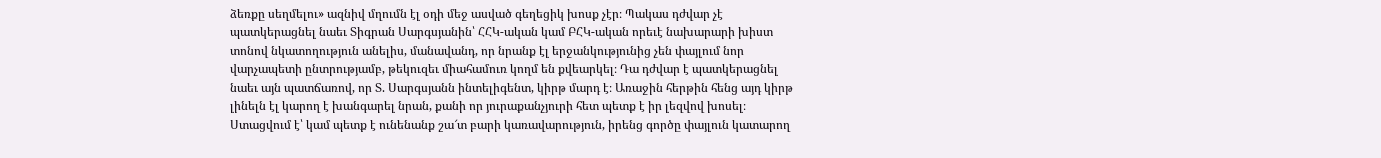ձեռքը սեղմելու» ազնիվ մղումն էլ օդի մեջ ասված գեղեցիկ խոսք չէր։ Պակաս դժվար չէ պատկերացնել նաեւ Տիգրան Սարգսյանին՝ ՀՀԿ-ական կամ ԲՀԿ-ական որեւէ նախարարի խիստ տոնով նկատողություն անելիս, մանավանդ, որ նրանք էլ երջանկությունից չեն փայլում նոր վարչապետի ընտրությամբ, թեկուզեւ միահամուռ կողմ են քվեարկել։ Դա դժվար է պատկերացնել նաեւ այն պատճառով, որ Տ. Սարգսյանն ինտելիգենտ, կիրթ մարդ է։ Առաջին հերթին հենց այդ կիրթ լինելն էլ կարող է խանգարել նրան, քանի որ յուրաքանչյուրի հետ պետք է իր լեզվով խոսել։ Ստացվում է՝ կամ պետք է ունենանք շա՜տ բարի կառավարություն, իրենց գործը փայլուն կատարող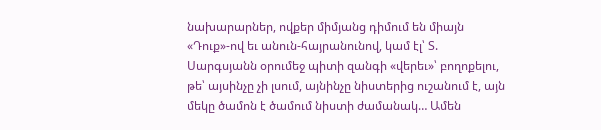նախարարներ, ովքեր միմյանց դիմում են միայն «Դուք»-ով եւ անուն-հայրանունով, կամ էլ՝ Տ. Սարգսյանն օրումեջ պիտի զանգի «վերեւ»՝ բողոքելու, թե՝ այսինչը չի լսում, այնինչը նիստերից ուշանում է, այն մեկը ծամոն է ծամում նիստի ժամանակ… Ամեն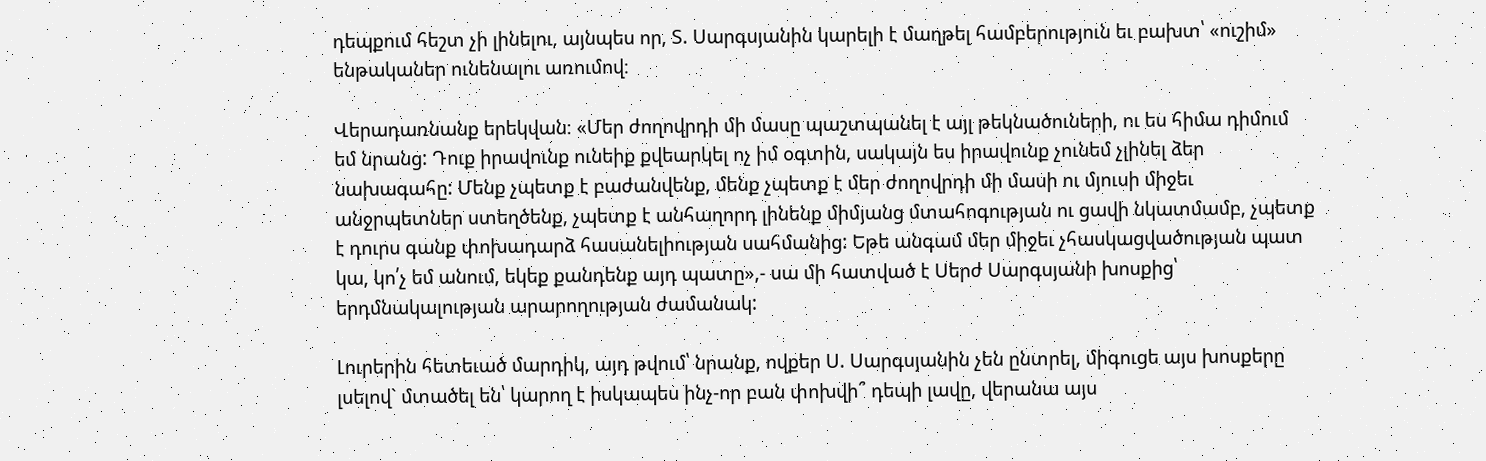դեպքում հեշտ չի լինելու, այնպես որ, Տ. Սարգսյանին կարելի է մաղթել համբերություն եւ բախտ՝ «ուշիմ» ենթականեր ունենալու առումով։

Վերադառնանք երեկվան։ «Մեր ժողովրդի մի մասը պաշտպանել է այլ թեկնածուների, ու ես հիմա դիմում եմ նրանց: Դուք իրավունք ունեիք քվեարկել ոչ իմ օգտին, սակայն ես իրավունք չունեմ չլինել ձեր նախագահը: Մենք չպետք է բաժանվենք, մենք չպետք է մեր ժողովրդի մի մասի ու մյուսի միջեւ անջրպետներ ստեղծենք, չպետք է անհաղորդ լինենք միմյանց մտահոգության ու ցավի նկատմամբ, չպետք է դուրս գանք փոխադարձ հասանելիության սահմանից: Եթե անգամ մեր միջեւ չհասկացվածության պատ կա, կո՛չ եմ անում, եկեք քանդենք այդ պատը»,- սա մի հատված է Սերժ Սարգսյանի խոսքից՝ երդմնակալության արարողության ժամանակ:

Լուրերին հետեւած մարդիկ, այդ թվում՝ նրանք, ովքեր Ս. Սարգսյանին չեն ընտրել, միգուցե այս խոսքերը լսելով` մտածել են՝ կարող է իսկապես ինչ-որ բան փոխվի՞ դեպի լավը, վերանա այս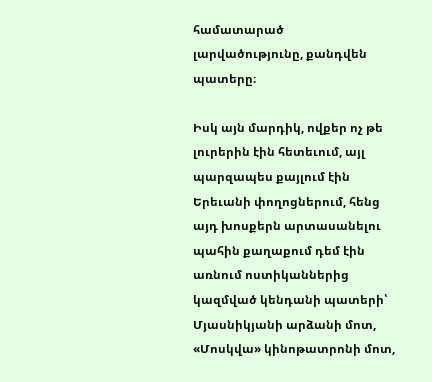համատարած լարվածությունը, քանդվեն պատերը։

Իսկ այն մարդիկ, ովքեր ոչ թե լուրերին էին հետեւում, այլ պարզապես քայլում էին Երեւանի փողոցներում, հենց այդ խոսքերն արտասանելու պահին քաղաքում դեմ էին առնում ոստիկաններից կազմված կենդանի պատերի՝ Մյասնիկյանի արձանի մոտ, «Մոսկվա» կինոթատրոնի մոտ,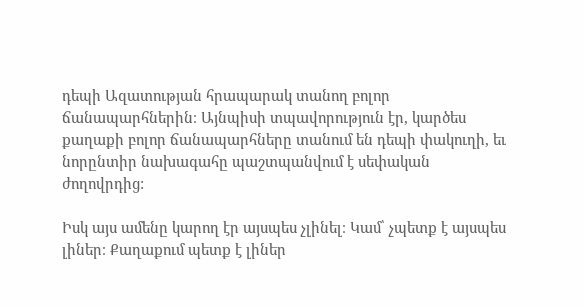դեպի Ազատության հրապարակ տանող բոլոր ճանապարհներին։ Այնպիսի տպավորություն էր, կարծես քաղաքի բոլոր ճանապարհները տանում են դեպի փակուղի, եւ նորընտիր նախագահը պաշտպանվում է սեփական ժողովրդից:

Իսկ այս ամենը կարող էր այսպես չլինել։ Կամ՝ չպետք է այսպես լիներ։ Քաղաքում պետք է լիներ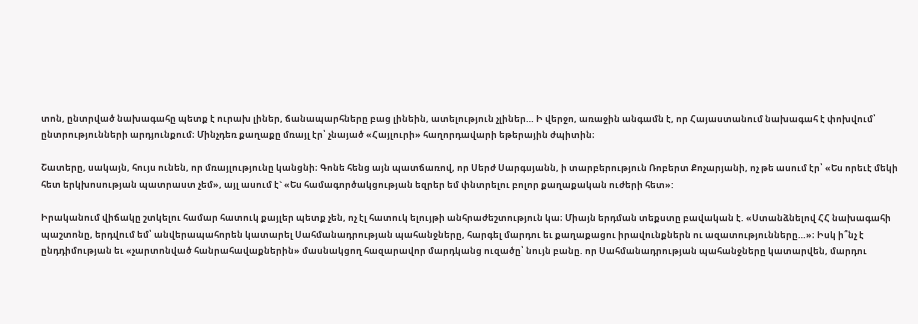տոն, ընտրված նախագահը պետք է ուրախ լիներ, ճանապարհները բաց լինեին, ատելություն չլիներ… Ի վերջո, առաջին անգամն է, որ Հայաստանում նախագահ է փոխվում՝ ընտրությունների արդյունքում։ Մինչդեռ քաղաքը մռայլ էր՝ չնայած «Հայլուրի» հաղորդավարի եթերային ժպիտին։

Շատերը, սակայն, հույս ունեն, որ մռայլությունը կանցնի։ Գոնե հենց այն պատճառով, որ Սերժ Սարգսյանն, ի տարբերություն Ռոբերտ Քոչարյանի, ոչ թե ասում էր՝ «Ես որեւէ մեկի հետ երկխոսության պատրաստ չեմ», այլ ասում է` «Ես համագործակցության եզրեր եմ փնտրելու բոլոր քաղաքական ուժերի հետ»:

Իրականում վիճակը շտկելու համար հատուկ քայլեր պետք չեն, ոչ էլ հատուկ ելույթի անհրաժեշտություն կա։ Միայն երդման տեքստը բավական է. «Ստանձնելով ՀՀ նախագահի պաշտոնը, երդվում եմ՝ անվերապահորեն կատարել Սահմանադրության պահանջները, հարգել մարդու եւ քաղաքացու իրավունքներն ու ազատությունները…»։ Իսկ ի՞նչ է ընդդիմության եւ «չարտոնված հանրահավաքներին» մասնակցող հազարավոր մարդկանց ուզածը՝ նույն բանը. որ Սահմանադրության պահանջները կատարվեն, մարդու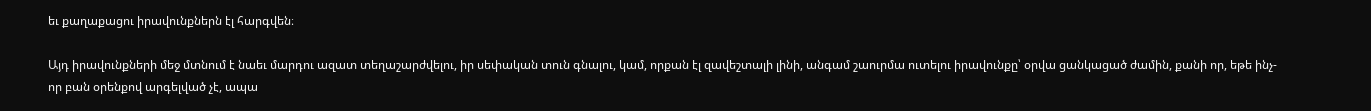եւ քաղաքացու իրավունքներն էլ հարգվեն։

Այդ իրավունքների մեջ մտնում է նաեւ մարդու ազատ տեղաշարժվելու, իր սեփական տուն գնալու, կամ, որքան էլ զավեշտալի լինի, անգամ շաուրմա ուտելու իրավունքը՝ օրվա ցանկացած ժամին, քանի որ, եթե ինչ-որ բան օրենքով արգելված չէ, ապա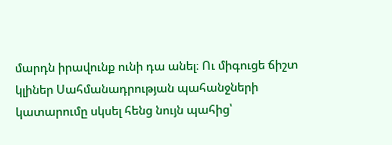մարդն իրավունք ունի դա անել։ Ու միգուցե ճիշտ կլիներ Սահմանադրության պահանջների կատարումը սկսել հենց նույն պահից՝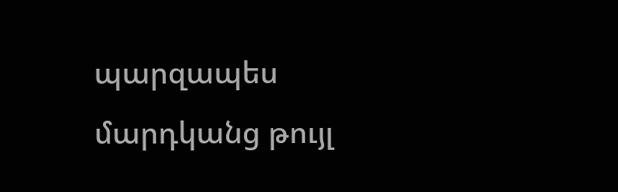պարզապես մարդկանց թույլ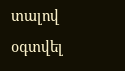տալով օգտվել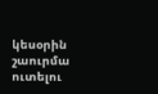կեսօրին շաուրմա ուտելու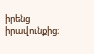իրենց իրավունքից։